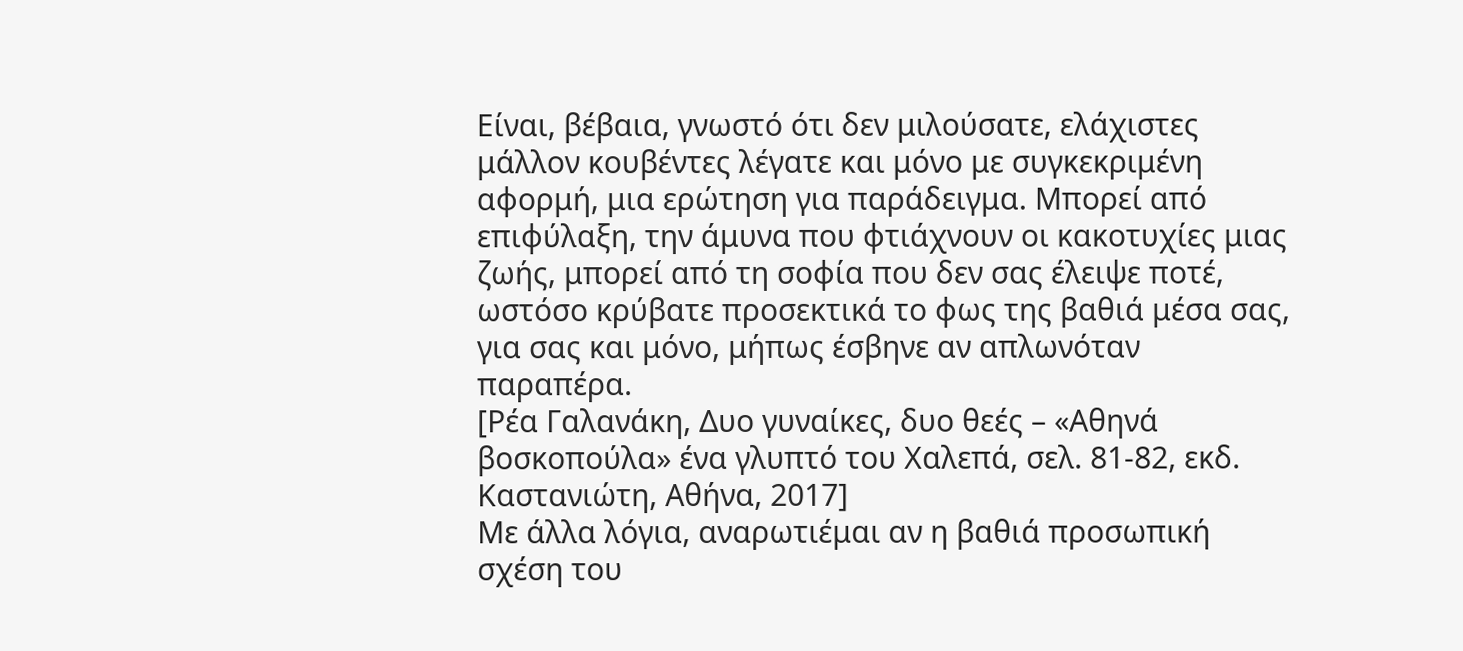Είναι, βέβαια, γνωστό ότι δεν μιλούσατε, ελάχιστες μάλλον κουβέντες λέγατε και μόνο με συγκεκριμένη αφορμή, μια ερώτηση για παράδειγμα. Μπορεί από επιφύλαξη, την άμυνα που φτιάχνουν οι κακοτυχίες μιας ζωής, μπορεί από τη σοφία που δεν σας έλειψε ποτέ, ωστόσο κρύβατε προσεκτικά το φως της βαθιά μέσα σας, για σας και μόνο, μήπως έσβηνε αν απλωνόταν παραπέρα.
[Ρέα Γαλανάκη, Δυο γυναίκες, δυο θεές – «Αθηνά βοσκοπούλα» ένα γλυπτό του Χαλεπά, σελ. 81-82, εκδ. Καστανιώτη, Αθήνα, 2017]
Με άλλα λόγια, αναρωτιέμαι αν η βαθιά προσωπική σχέση του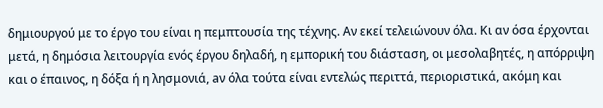δημιουργού με το έργο του είναι η πεμπτουσία της τέχνης. Αν εκεί τελειώνουν όλα. Κι αν όσα έρχονται μετά, η δημόσια λειτουργία ενός έργου δηλαδή, η εμπορική του διάσταση, οι μεσολαβητές, η απόρριψη και ο έπαινος, η δόξα ή η λησμονιά, aν όλα τούτα είναι εντελώς περιττά, περιοριστικά, ακόμη και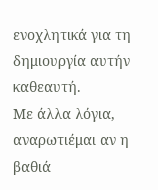ενοχλητικά για τη δημιουργία αυτήν καθεαυτή.
Με άλλα λόγια, αναρωτιέμαι αν η βαθιά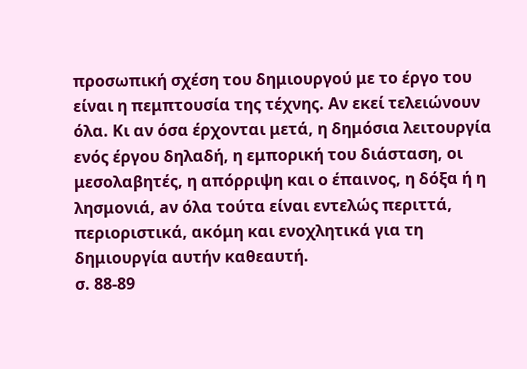προσωπική σχέση του δημιουργού με το έργο του είναι η πεμπτουσία της τέχνης. Αν εκεί τελειώνουν όλα. Κι αν όσα έρχονται μετά, η δημόσια λειτουργία ενός έργου δηλαδή, η εμπορική του διάσταση, οι μεσολαβητές, η απόρριψη και ο έπαινος, η δόξα ή η λησμονιά, aν όλα τούτα είναι εντελώς περιττά, περιοριστικά, ακόμη και ενοχλητικά για τη δημιουργία αυτήν καθεαυτή.
σ. 88-89